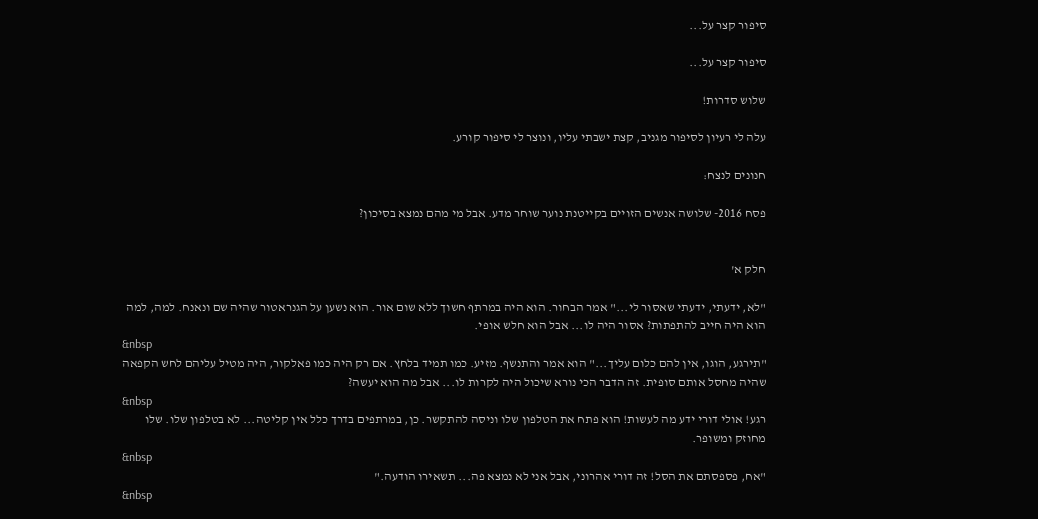סיפור קצר על...

סיפור קצר על...

שלוש סדרות!

עלה לי רעיון לסיפור מגניב, קצת ישבתי עליו, ונוצר לי סיפור קורע.

חנונים לנצח:

פסח 2016- שלושה אנשים הזויים בקייטנת נוער שוחר מדע. אבל מי מהם נמצא בסיכון?


חלק א'

"לא, ידעתי, ידעתי שאסור לי..." אמר הבחור. הוא היה במרתף חשוך ללא שום אור. הוא נשען על הגנראטור שהיה שם ונאנח. למה, למה הוא היה חייב להתפתות? אסור היה לו... אבל הוא חלש אופי.
&nbsp
"תירגע, הוגו, אין להם כלום עליך..." הוא אמר והתנשף. מזיע. כמו תמיד בלחץ. אם רק היה כמו פאלקור, היה מטיל עליהם לחש הקפאה שהיה מחסל אותם סופית. זה הדבר הכי נורא שיכול היה לקרות לו... אבל מה הוא יעשה?
&nbsp
רגע! אולי דורי ידע מה לעשות! הוא פתח את הטלפון שלו וניסה להתקשר. כן, במרתפים בדרך כלל אין קליטה... לא בטלפון שלו. שלו מחוזק ומשופר.
&nbsp
"אח, פספסתם את הסל! זה דורי אהרוני, אבל אני לא נמצא פה... תשאירו הודעה."
&nbsp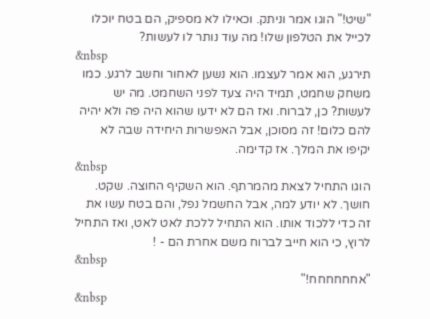"שיט!" הוגו אמר וניתק. וכאילו לא מספיק, הם בטח יוכלו לכייל את הטלפון שלו! מה עוד נותר לו לעשות?
&nbsp
תירגע, הוא אמר לעצמו. הוא נשען לאחור וחשב לרגע. כמו משחק שחמט, תמיד היה צעד לפני השחמט. מה יש לעשות? כן, לברוח. ואז הם לא ידעו שהוא היה פה ולא יהיה להם כלום! זה מסוכן, אבל האפשרות היחידה שבה לא יקיפו את המלך. אז קדימה.
&nbsp
הוגו התחיל לצאת מהמרתף. הוא השקיף החוצה. שקט. חושך. לא יודע למה, אבל החשמל נפל, והם בטח עשו את זה כדי ללכוד אותו. הוא התחיל ללכת לאט לאט, ואז התחיל לרוץ, כי הוא חייב לברוח משם אחרת הם - !
&nbsp
"אחחחחחח!"
&nbsp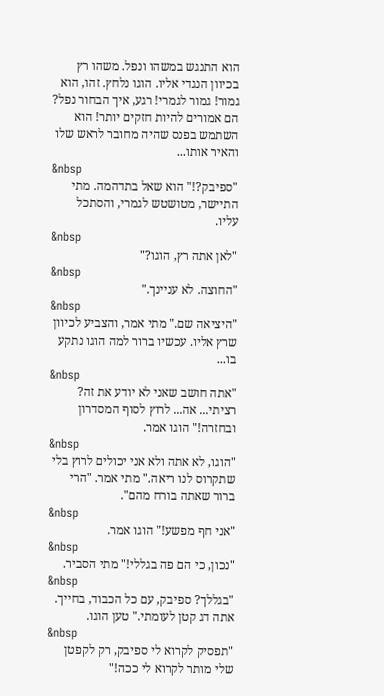הוא התנגש במשהו ונפל. משהו רץ בכיוון הנגדי אליו. הוגו נלחץ. זהו, הוא גמור! גמור לגמרי! רגע, איך הבחור נפל? הם אמורים להיות חזקים יותר! הוא השתמש בפנס שהיה מחובר לראש שלו והאיר אותו...
&nbsp
"ספיבק?!" הוא שאל בתדהמה. מתי התיישר, מטושטש לגמרי, והסתכל עליו.
&nbsp
"לאן אתה רץ, הוגו?"
&nbsp
"החוצה. לא עניינך."
&nbsp
"היציאה שם." מתי אמר, והצביע לכיוון שרץ אליו. עכשיו ברור למה הוגו נתקע בו...
&nbsp
"אתה חושב שאני לא יודע את זה? רציתי... אה... לרוץ לסוף המסדרון ובחזרה!" הוגו אמר.
&nbsp
"הוגו, לא אתה ולא אני יכולים לרוץ בלי שתקרוס לנו ריאה." מתי אמר. "הרי ברור שאתה בורח מהם".
&nbsp
"אני חף מפשע!" הוגו אמר.
&nbsp
"נכון, כי הם פה בגללי!" מתי הסביר.
&nbsp
"בגללך? ספיבק, עם כל הכבוד, בחייך. אתה דג קטן לעומתי." טען הוגו.
&nbsp
"תפסיק לקרוא לי ספיבק, רק לקפטן שלי מותר לקרוא לי ככה!"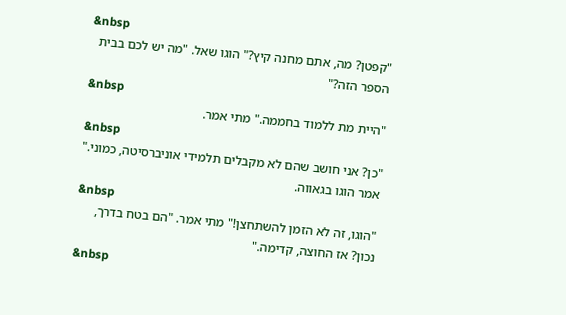&nbsp
"קפטן? מה, אתם מחנה קיץ?" הוגו שאל. "מה יש לכם בבית הספר הזה?"
&nbsp
"היית מת ללמוד בחממה." מתי אמר.
&nbsp
"כן? אני חושב שהם לא מקבלים תלמידי אוניברסיטה, כמוני." אמר הוגו בגאווה.
&nbsp
"הוגו, זה לא הזמן להשתחצן!" מתי אמר. "הם בטח בדרך, נכון? אז החוצה, קדימה."
&nbsp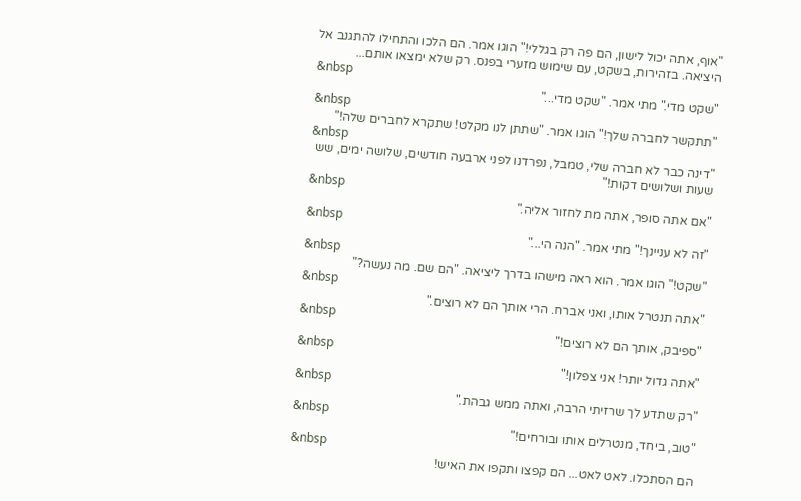"אוף, אתה יכול לישון, הם פה רק בגללי!" הוגו אמר. הם הלכו והתחילו להתגנב אל היציאה. בזהירות, בשקט, עם שימוש מזערי בפנס. רק שלא ימצאו אותם...
&nbsp
"שקט מדי." מתי אמר. "שקט מדי..."
&nbsp
"תתקשר לחברה שלך!" הוגו אמר. "שתתן לנו מקלט! שתקרא לחברים שלה!"
&nbsp
"דינה כבר לא חברה שלי, טמבל, נפרדנו לפני ארבעה חודשים, שלושה ימים, שש שעות ושלושים דקות!"
&nbsp
"אם אתה סופר, אתה מת לחזור אליה."
&nbsp
"זה לא עניינך!" מתי אמר. "הנה הי..."
&nbsp
"שקט!" הוגו אמר. הוא ראה מישהו בדרך ליציאה. "הם שם. מה נעשה?"
&nbsp
"אתה תנטרל אותו, ואני אברח. הרי אותך הם לא רוצים."
&nbsp
"ספיבק, אותך הם לא רוצים!"
&nbsp
"אתה גדול יותר! אני צפלון!"
&nbsp
"רק שתדע לך שרזיתי הרבה, ואתה ממש גבהת."
&nbsp
"טוב, ביחד, מנטרלים אותו ובורחים!"
&nbsp
הם הסתכלו. לאט לאט... הם קפצו ותקפו את האיש!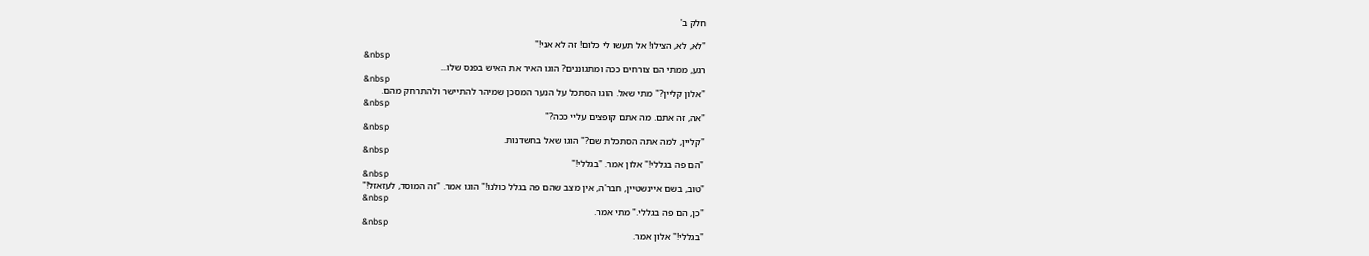חלק ב'

"לא, לא, הצילו! אל תעשו לי כלום! זה לא אני!"
&nbsp
רגע, ממתי הם צורחים ככה ומתגוננים? הוגו האיר את האיש בפנס שלו...
&nbsp
"אלון קליין?" מתי שאל. הוגו הסתכל על הנער המסכן שמיהר להתיישר ולהתרחק מהם.
&nbsp
"אה, זה אתם. מה אתם קופצים עליי ככה?"
&nbsp
"קליין, למה אתה הסתכלת שם?" הוגו שאל בחשדנות.
&nbsp
"הם פה בגללי!" אלון אמר. "בגללי!"
&nbsp
"טוב, בשם איינשטיין, חבר'ה, אין מצב שהם פה בגלל כולנו!" הוגו אמר. "זה המוסד, לעזאזל!"
&nbsp
"כן, הם פה בגללי." מתי אמר.
&nbsp
"בגללי!" אלון אמר.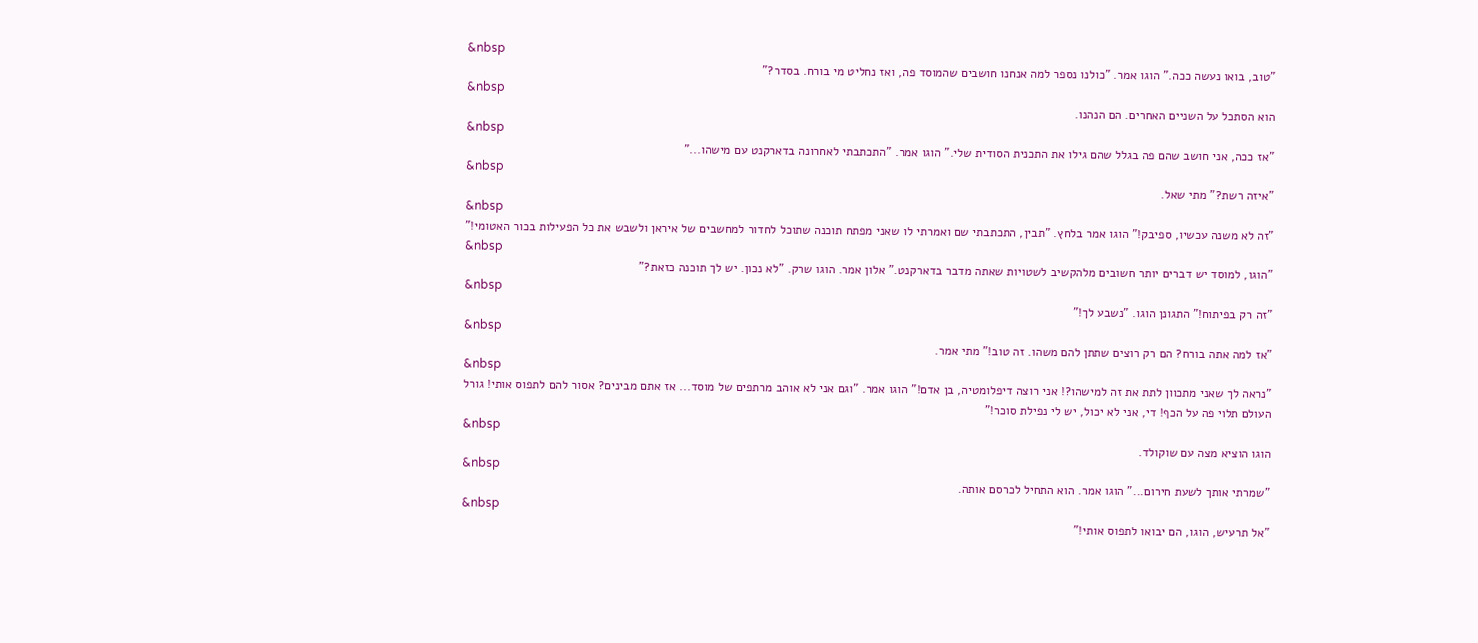&nbsp
"טוב, בואו נעשה ככה." הוגו אמר. "כולנו נספר למה אנחנו חושבים שהמוסד פה, ואז נחליט מי בורח. בסדר?"
&nbsp
הוא הסתכל על השניים האחרים. הם הנהנו.
&nbsp
"אז ככה, אני חושב שהם פה בגלל שהם גילו את התכנית הסודית שלי." הוגו אמר. "התכתבתי לאחרונה בדארקנט עם מישהו..."
&nbsp
"איזה רשת?" מתי שאל.
&nbsp
"זה לא משנה עכשיו, ספיבק!" הוגו אמר בלחץ. "תבין, התכתבתי שם ואמרתי לו שאני מפתח תוכנה שתוכל לחדור למחשבים של איראן ולשבש את כל הפעילות בכור האטומי!"
&nbsp
"הוגו, למוסד יש דברים יותר חשובים מלהקשיב לשטויות שאתה מדבר בדארקנט." אלון אמר. הוגו שרק. "לא נכון. יש לך תוכנה כזאת?"
&nbsp
"זה רק בפיתוח!" התגונן הוגו. "נשבע לך!"
&nbsp
"אז למה אתה בורח? הם רק רוצים שתתן להם משהו. זה טוב!" מתי אמר.
&nbsp
"נראה לך שאני מתכוון לתת את זה למישהו?! אני רוצה דיפלומטיה, בן אדם!" הוגו אמר. "וגם אני לא אוהב מרתפים של מוסד... אז אתם מבינים? אסור להם לתפוס אותי! גורל העולם תלוי פה על הכף! די, אני לא יכול, יש לי נפילת סוכר!"
&nbsp
הוגו הוציא מצה עם שוקולד.
&nbsp
"שמרתי אותך לשעת חירום..." הוגו אמר. הוא התחיל לכרסם אותה.
&nbsp
"אל תרעיש, הוגו, הם יבואו לתפוס אותי!"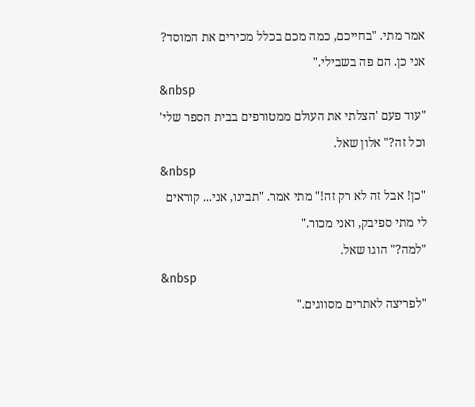אמר מתי. "בחייכם, כמה מכם בכלל מכירים את המוסד? אני כן. הם פה בשבילי."
&nbsp
"עוד פעם 'הצלתי את העולם ממטורפים בבית הספר שלי' וכל זה?" אלון שאל.
&nbsp
"כן! אבל זה לא רק זה!" מתי אמר. "תבינו, אני... קוראים לי מתי ספיבק, ואני מכור."
"למה?" הוגו שאל.
&nbsp
"לפריצה לאתרים מסווגים."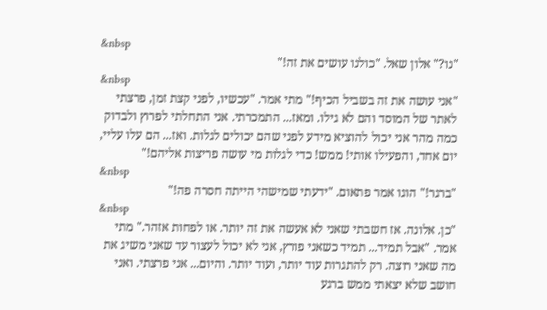&nbsp
"נו?" אלון שאל. "כולנו עושים את זה!"
&nbsp
"אני עושה את זה בשביל הכיף!" מתי אמר. "עכשיו, לפני קצת זמן, פרצתי לאתר של המוסד והם לא גילו. ומאז... התמכרתי. אני התחלתי לפרוץ ולבדוק כמה מהר אני יכול להוציא מידע לפני שהם יכולים לגלות. ואז... הם עלו עליי, יום אחד, והפעילו אותי! ממש! כדי לגלות מי עושה פריצות אליהם!"
&nbsp
"ברגר!" הוגו אמר פתאום. "ידעתי שמישהי הייתה חסרה פה!"
&nbsp
"כן. אלונה. אז חשבתי שאני לא אעשה את זה יותר. או לפחות אזהר." מתי אמר. "אבל תמיד... תמיד כשאני פורץ, אני לא יכול לעצור עד שאני משיג את מה שאני רוצה. רק להתגרות עוד יותר, ועוד יותר. והיום... אני פרצתי. ואני חושב שלא יצאתי ממש ברגע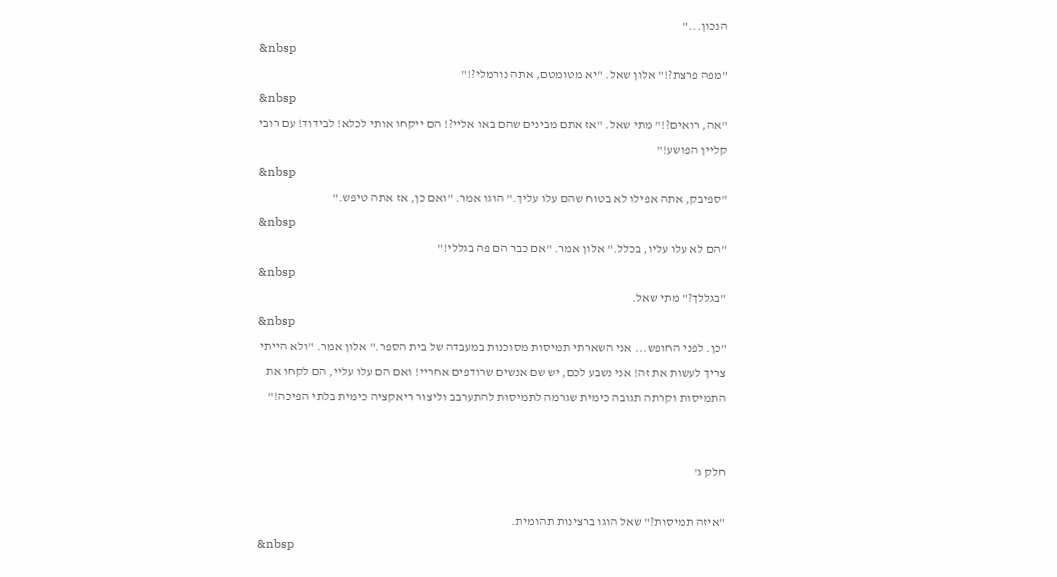הנכון..."
&nbsp
"מפה פרצת?!" אלון שאל. "יא מטומטם, אתה נורמלי?!"
&nbsp
"אה, רואים?!" מתי שאל. "אז אתם מבינים שהם באו אליי?! הם ייקחו אותי לכלא! לבידוד! עם רובי קליין הפושע!"
&nbsp
"ספיבק, אתה אפילו לא בטוח שהם עלו עליך." הוגו אמר. "ואם כן, אז אתה טיפש."
&nbsp
"הם לא עלו עליו, בכלל." אלון אמר. "אם כבר הם פה בגללי!"
&nbsp
"בגללך?" מתי שאל.
&nbsp
"כן. לפני החופש... אני השארתי תמיסות מסוכנות במעבדה של בית הספר." אלון אמר. "ולא הייתי צריך לעשות את זה! אני נשבע לכם, יש שם אנשים שרודפים אחריי! ואם הם עלו עליי, הם לקחו את התמיסות וקרתה תגובה כימית שגרמה לתמיסות להתערבב וליצור ריאקציה כימית בלתי הפיכה!"


חלק ג'

"איזה תמיסות?" שאל הוגו ברצינות תהומית.
&nbsp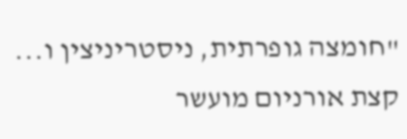"חומצה גופרתית, ניסטריניצין ו... קצת אורניום מועשר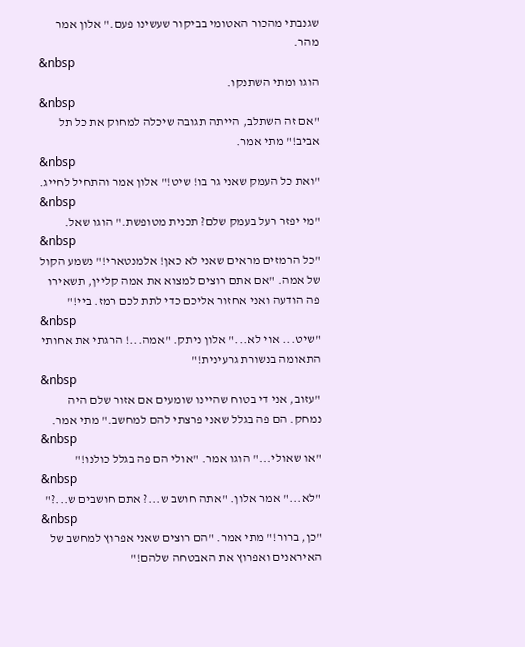שגנבתי מהכור האטומי בביקור שעשינו פעם." אלון אמר מהר.
&nbsp
הוגו ומתי השתנקו.
&nbsp
"אם זה השתלב, הייתה תגובה שיכלה למחוק את כל תל אביב!" מתי אמר.
&nbsp
"ואת כל העמק שאני גר בו! שיט!" אלון אמר והתחיל לחייג.
&nbsp
"מי יפזר רעל בעמק שלם? תכנית מטופשת." הוגו שאל.
&nbsp
"כל הרמזים מראים שאני לא כאן! אלמנטארי!" נשמע הקול של אמה. "אם אתם רוצים למצוא את אמה קליין, תשאירו פה הודעה ואני אחזור אליכם כדי לתת לכם רמז. ביי!"
&nbsp
"שיט... אוי לא..." אלון ניתק. "אמה...! הרגתי את אחותי התאומה בנשורת גרעינית!"
&nbsp
"עזוב, אני די בטוח שהיינו שומעים אם אזור שלם היה נמחק. הם פה בגלל שאני פרצתי להם למחשב." מתי אמר.
&nbsp
"או שאולי..." הוגו אמר. "אולי הם פה בגלל כולנו!"
&nbsp
"לא..." אמר אלון. "אתה חושב ש...? אתם חושבים ש...?"
&nbsp
"כן, ברור!" מתי אמר. "הם רוצים שאני אפרוץ למחשב של האיראנים ואפרוץ את האבטחה שלהם!"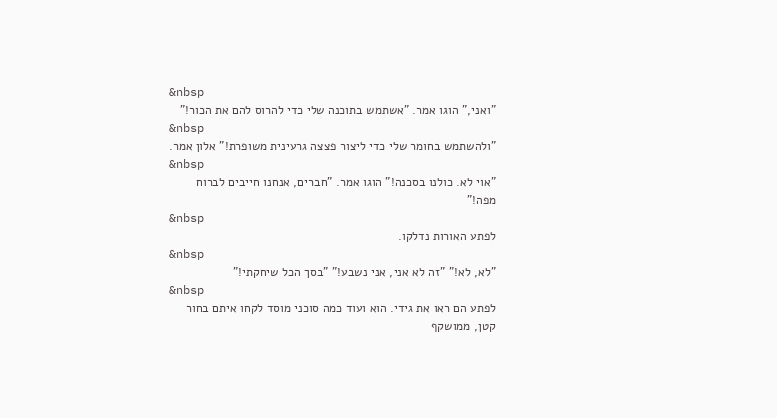&nbsp
"ואני," הוגו אמר. "אשתמש בתוכנה שלי כדי להרוס להם את הכור!"
&nbsp
"ולהשתמש בחומר שלי כדי ליצור פצצה גרעינית משופרת!" אלון אמר.
&nbsp
"אוי לא. כולנו בסכנה!" הוגו אמר. "חברים, אנחנו חייבים לברוח מפה!"
&nbsp
לפתע האורות נדלקו.
&nbsp
"לא, לא!" "זה לא אני, אני נשבע!" "בסך הכל שיחקתי!"
&nbsp
לפתע הם ראו את גידי. הוא ועוד כמה סוכני מוסד לקחו איתם בחור קטן, ממושקף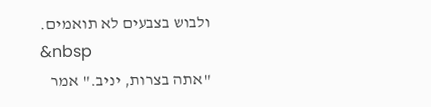ולבוש בצבעים לא תואמים.
&nbsp
"אתה בצרות, יניב." אמר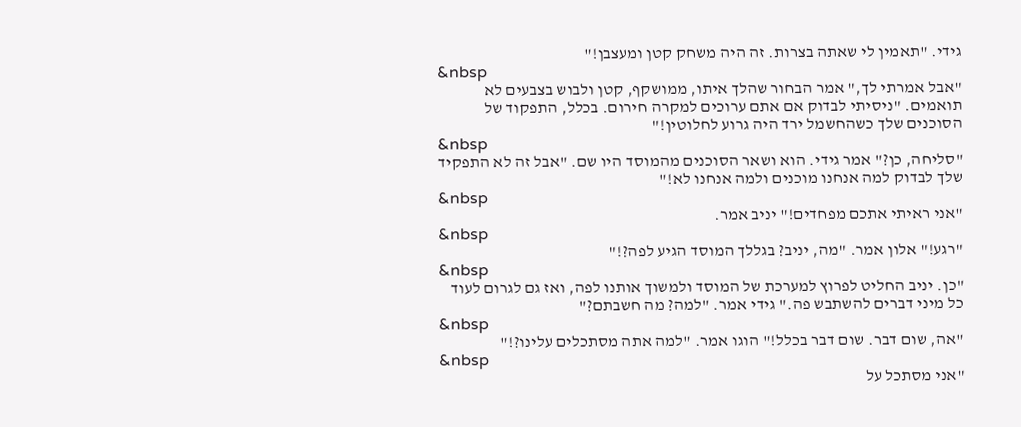גידי. "תאמין לי שאתה בצרות. זה היה משחק קטן ומעצבן!"
&nbsp
"אבל אמרתי לך," אמר הבחור שהלך איתו, ממושקף, קטן ולבוש בצבעים לא תואמים. "ניסיתי לבדוק אם אתם ערוכים למקרה חירום. בכלל, התפקוד של הסוכנים שלך כשהחשמל ירד היה גרוע לחלוטין!"
&nbsp
"סליחה, כן?" אמר גידי. הוא ושאר הסוכנים מהמוסד היו שם. "אבל זה לא התפקיד שלך לבדוק למה אנחנו מוכנים ולמה אנחנו לא!"
&nbsp
"אני ראיתי אתכם מפחדים!" יניב אמר.
&nbsp
"רגע!" אלון אמר. "מה, יניב? בגללך המוסד הגיע לפה?!"
&nbsp
"כן. יניב החליט לפרוץ למערכת של המוסד ולמשוך אותנו לפה, ואז גם לגרום לעוד כל מיני דברים להשתבש פה." גידי אמר. "למה? מה חשבתם?"
&nbsp
"אה, שום דבר. שום דבר בכלל!" הוגו אמר. "למה אתה מסתכלים עלינו?!"
&nbsp
"אני מסתכל על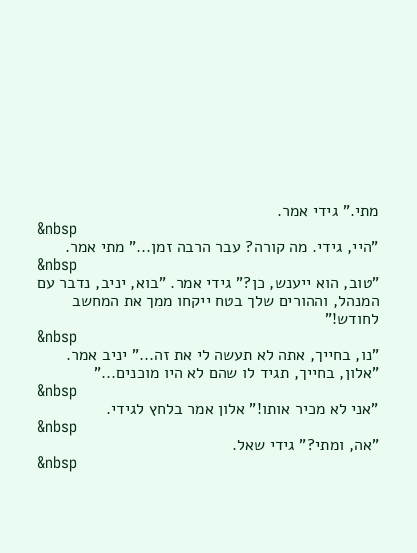מתי." גידי אמר.
&nbsp
"היי, גידי. מה קורה? עבר הרבה זמן..." מתי אמר.
&nbsp
"טוב, הוא ייענש, כן?" גידי אמר. "בוא, יניב, נדבר עם המנהל, וההורים שלך בטח ייקחו ממך את המחשב לחודש!"
&nbsp
"נו, בחייך, אתה לא תעשה לי את זה..." יניב אמר. "אלון, בחייך, תגיד לו שהם לא היו מוכנים..."
&nbsp
"אני לא מכיר אותו!" אלון אמר בלחץ לגידי.
&nbsp
"אה, ומתי?" גידי שאל.
&nbsp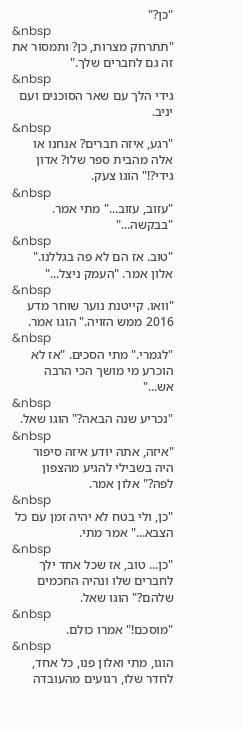"כן?"
&nbsp
"תתרחק מצרות, כן? ותמסור את זה גם לחברים שלך."
&nbsp
גידי הלך עם שאר הסוכנים ועם יניב.
&nbsp
"רגע, איזה חברים? אנחנו או אלה מהבית ספר שלו? אדון גידי?!" הוגו צעק.
&nbsp
"עזוב, עזוב..." מתי אמר. "בבקשה..."
&nbsp
"טוב. אז הם לא פה בגללנו." אלון אמר. "העמק ניצל..."
&nbsp
"וואו. קייטנת נוער שוחר מדע 2016 ממש הזויה." הוגו אמר.
&nbsp
"לגמרי." מתי הסכים. "אז לא הוכרע מי מושך הכי הרבה אש..."
&nbsp
"נכריע שנה הבאה?" הוגו שאל.
&nbsp
"איזה, אתה יודע איזה סיפור היה בשבילי להגיע מהצפון לפה?" אלון אמר.
&nbsp
"כן, ולי בטח לא יהיה זמן עם כל הצבא..." אמר מתי.
&nbsp
"כן... טוב, אז שכל אחד ילך לחברים שלו ונהיה החכמים שלהם?" הוגו שאל.
&nbsp
"מוסכם!" אמרו כולם.
&nbsp
הוגו, מתי ואלון פנו, כל אחד, לחדר שלו, רגועים מהעובדה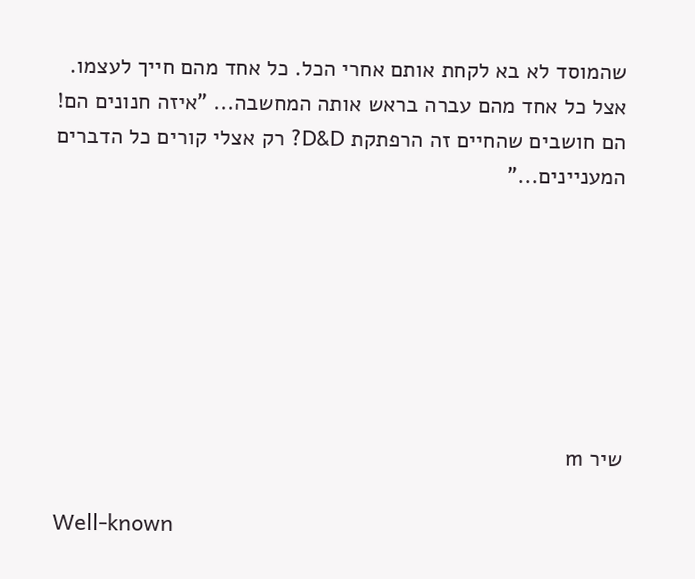שהמוסד לא בא לקחת אותם אחרי הכל. כל אחד מהם חייך לעצמו. אצל כל אחד מהם עברה בראש אותה המחשבה... "איזה חנונים הם! הם חושבים שהחיים זה הרפתקת D&D? רק אצלי קורים כל הדברים המעניינים..."







שיר m

Well-known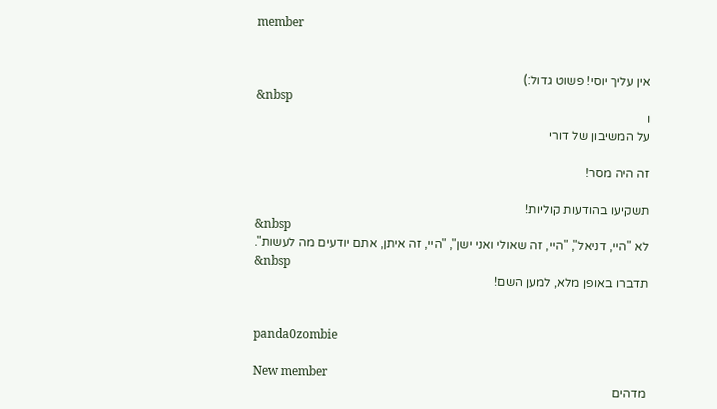member


אין עליך יוסי! פשוט גדול:)
&nbsp
ו
על המשיבון של דורי

זה היה מסר!

תשקיעו בהודעות קוליות!
&nbsp
לא "היי, דניאל", "היי, זה שאולי ואני ישן", "היי, זה איתן, אתם יודעים מה לעשות".
&nbsp
תדברו באופן מלא, למען השם!


panda0zombie

New member
מדהים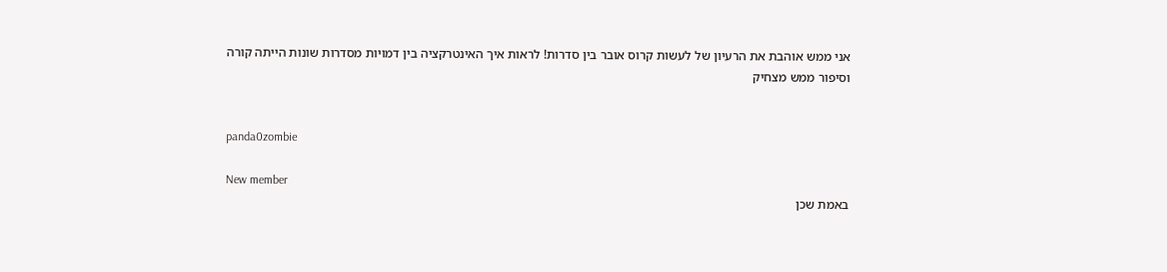אני ממש אוהבת את הרעיון של לעשות קרוס אובר בין סדרות! לראות איך האינטרקציה בין דמויות מסדרות שונות הייתה קורה
וסיפור ממש מצחיק


panda0zombie

New member
באמת שכן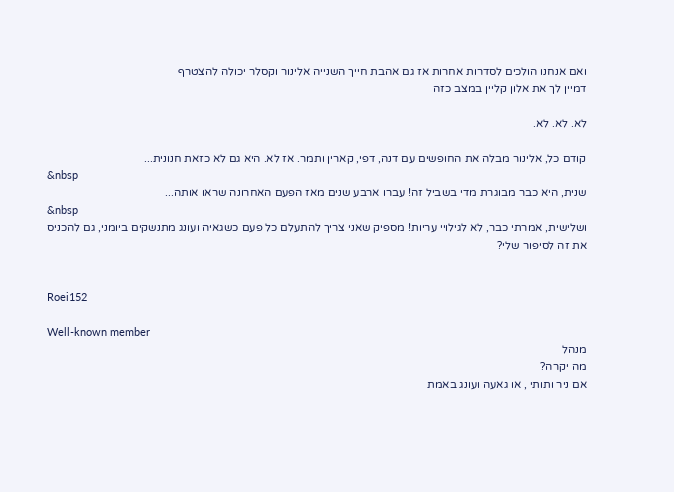ואם אנחנו הולכים לסדרות אחרות אז גם אהבת חייך השנייה אלינור וקסלר יכולה להצטרף
דמיין לך את אלון קליין במצב כזה

לא. לא. לא.

קודם כל, אלינור מבלה את החופשים עם דנה, דפי, קארין ותמר. אז לא. היא גם לא כזאת חנונית...
&nbsp
שנית, היא כבר מבוגרת מדי בשביל זה! עברו ארבע שנים מאז הפעם האחרונה שראו אותה...
&nbsp
ושלישית, אמרתי כבר, לא לגילויי עריות! מספיק שאני צריך להתעלם כל פעם כשגאיה ועונג מתנשקים ביומני, גם להכניס את זה לסיפור שלי?


Roei152

Well-known member
מנהל
מה יקרה?
אם ניר ותותי , או גאעה ועונג באמת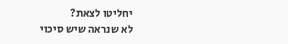יחליטו לצאת?
לא שנראה שיש סיכוי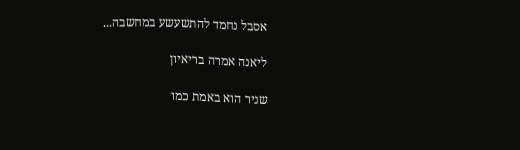אסבל נחמד להתשעשע במחשבה...

ליאנה אמרה בריאיון

שניר הוא באמת כמו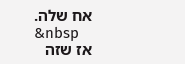אח שלה.
&nbsp
אז שזה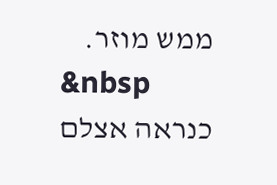ממש מוזר.
&nbsp
כנראה אצלם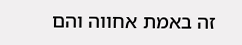זה באמת אחווה והם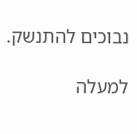נבוכים להתנשק.

למעלה